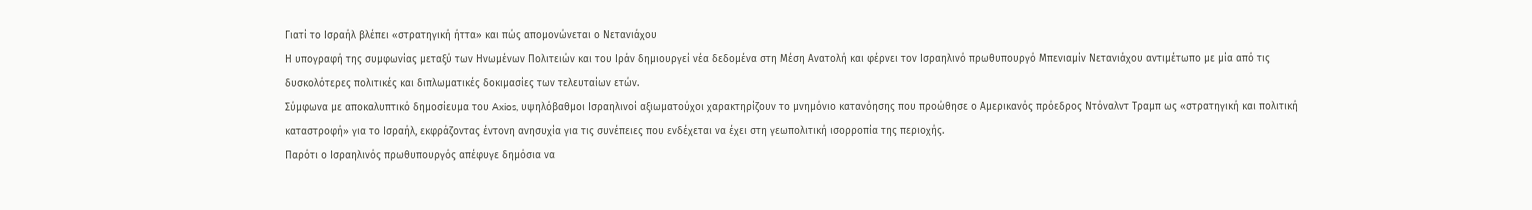Γιατί το Ισραήλ βλέπει «στρατηγική ήττα» και πώς απομονώνεται ο Νετανιάχου
Η υπογραφή της συμφωνίας μεταξύ των Ηνωμένων Πολιτειών και του Ιράν δημιουργεί νέα δεδομένα στη Μέση Ανατολή και φέρνει τον Ισραηλινό πρωθυπουργό Μπενιαμίν Νετανιάχου αντιμέτωπο με μία από τις δυσκολότερες πολιτικές και διπλωματικές δοκιμασίες των τελευταίων ετών.
Σύμφωνα με αποκαλυπτικό δημοσίευμα του Axios, υψηλόβαθμοι Ισραηλινοί αξιωματούχοι χαρακτηρίζουν το μνημόνιο κατανόησης που προώθησε ο Αμερικανός πρόεδρος Ντόναλντ Τραμπ ως «στρατηγική και πολιτική καταστροφή» για το Ισραήλ, εκφράζοντας έντονη ανησυχία για τις συνέπειες που ενδέχεται να έχει στη γεωπολιτική ισορροπία της περιοχής.
Παρότι ο Ισραηλινός πρωθυπουργός απέφυγε δημόσια να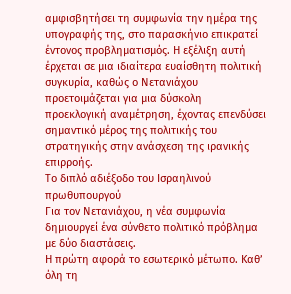αμφισβητήσει τη συμφωνία την ημέρα της υπογραφής της, στο παρασκήνιο επικρατεί έντονος προβληματισμός. Η εξέλιξη αυτή έρχεται σε μια ιδιαίτερα ευαίσθητη πολιτική συγκυρία, καθώς ο Νετανιάχου προετοιμάζεται για μια δύσκολη προεκλογική αναμέτρηση, έχοντας επενδύσει σημαντικό μέρος της πολιτικής του στρατηγικής στην ανάσχεση της ιρανικής επιρροής.
Το διπλό αδιέξοδο του Ισραηλινού πρωθυπουργού
Για τον Νετανιάχου, η νέα συμφωνία δημιουργεί ένα σύνθετο πολιτικό πρόβλημα με δύο διαστάσεις.
Η πρώτη αφορά το εσωτερικό μέτωπο. Καθ’ όλη τη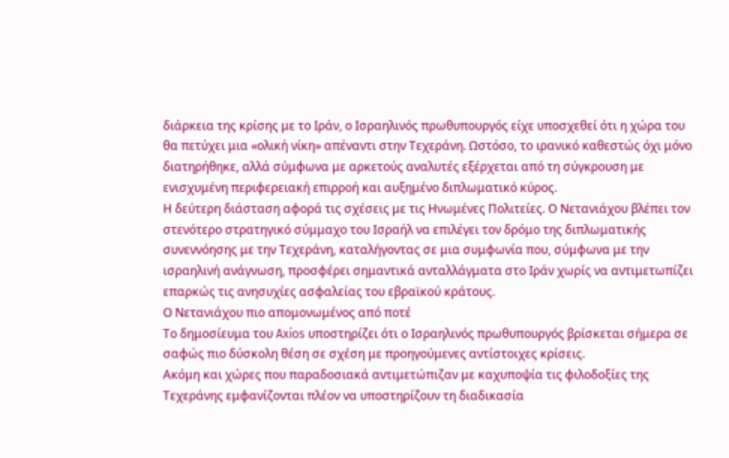διάρκεια της κρίσης με το Ιράν, ο Ισραηλινός πρωθυπουργός είχε υποσχεθεί ότι η χώρα του θα πετύχει μια «ολική νίκη» απέναντι στην Τεχεράνη. Ωστόσο, το ιρανικό καθεστώς όχι μόνο διατηρήθηκε, αλλά σύμφωνα με αρκετούς αναλυτές εξέρχεται από τη σύγκρουση με ενισχυμένη περιφερειακή επιρροή και αυξημένο διπλωματικό κύρος.
Η δεύτερη διάσταση αφορά τις σχέσεις με τις Ηνωμένες Πολιτείες. Ο Νετανιάχου βλέπει τον στενότερο στρατηγικό σύμμαχο του Ισραήλ να επιλέγει τον δρόμο της διπλωματικής συνεννόησης με την Τεχεράνη, καταλήγοντας σε μια συμφωνία που, σύμφωνα με την ισραηλινή ανάγνωση, προσφέρει σημαντικά ανταλλάγματα στο Ιράν χωρίς να αντιμετωπίζει επαρκώς τις ανησυχίες ασφαλείας του εβραϊκού κράτους.
Ο Νετανιάχου πιο απομονωμένος από ποτέ
Το δημοσίευμα του Axios υποστηρίζει ότι ο Ισραηλινός πρωθυπουργός βρίσκεται σήμερα σε σαφώς πιο δύσκολη θέση σε σχέση με προηγούμενες αντίστοιχες κρίσεις.
Ακόμη και χώρες που παραδοσιακά αντιμετώπιζαν με καχυποψία τις φιλοδοξίες της Τεχεράνης εμφανίζονται πλέον να υποστηρίζουν τη διαδικασία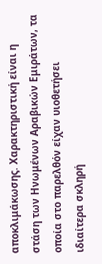αποκλιμάκωσης. Χαρακτηριστική είναι η στάση των Ηνωμένων Αραβικών Εμιράτων, τα οποία στο παρελθόν είχαν υιοθετήσει ιδιαίτερα σκληρή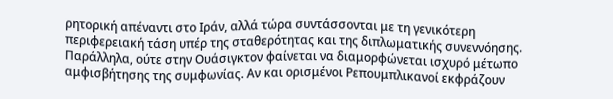ρητορική απέναντι στο Ιράν, αλλά τώρα συντάσσονται με τη γενικότερη περιφερειακή τάση υπέρ της σταθερότητας και της διπλωματικής συνεννόησης.
Παράλληλα, ούτε στην Ουάσιγκτον φαίνεται να διαμορφώνεται ισχυρό μέτωπο αμφισβήτησης της συμφωνίας. Αν και ορισμένοι Ρεπουμπλικανοί εκφράζουν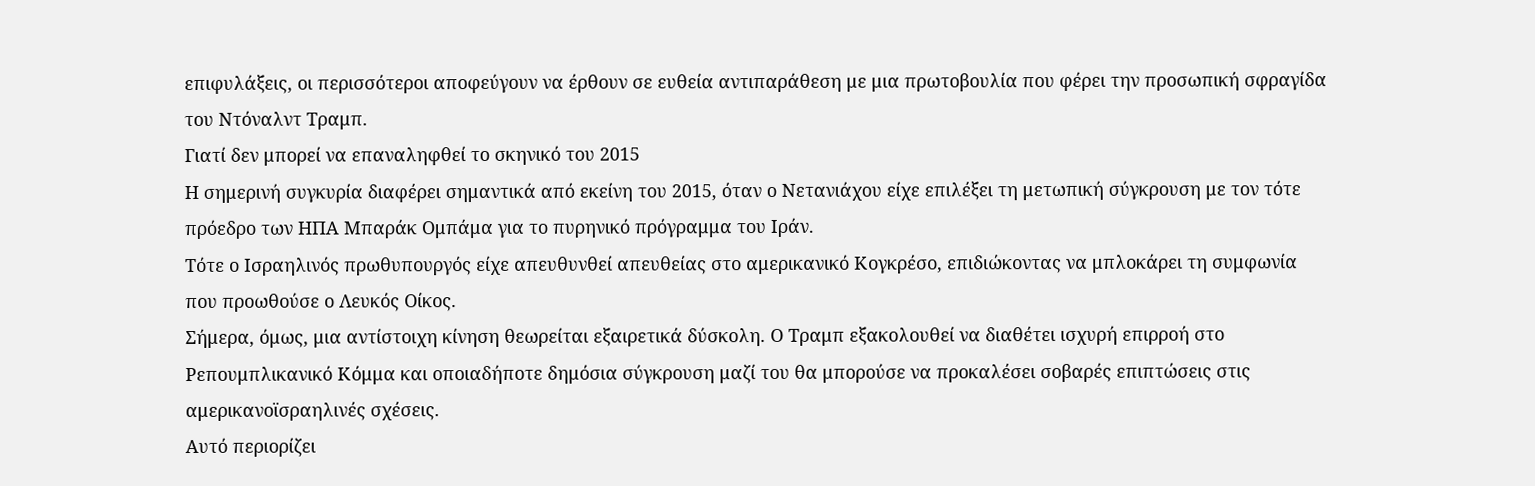επιφυλάξεις, οι περισσότεροι αποφεύγουν να έρθουν σε ευθεία αντιπαράθεση με μια πρωτοβουλία που φέρει την προσωπική σφραγίδα του Ντόναλντ Τραμπ.
Γιατί δεν μπορεί να επαναληφθεί το σκηνικό του 2015
Η σημερινή συγκυρία διαφέρει σημαντικά από εκείνη του 2015, όταν ο Νετανιάχου είχε επιλέξει τη μετωπική σύγκρουση με τον τότε πρόεδρο των ΗΠΑ Μπαράκ Ομπάμα για το πυρηνικό πρόγραμμα του Ιράν.
Τότε ο Ισραηλινός πρωθυπουργός είχε απευθυνθεί απευθείας στο αμερικανικό Κογκρέσο, επιδιώκοντας να μπλοκάρει τη συμφωνία που προωθούσε ο Λευκός Οίκος.
Σήμερα, όμως, μια αντίστοιχη κίνηση θεωρείται εξαιρετικά δύσκολη. Ο Τραμπ εξακολουθεί να διαθέτει ισχυρή επιρροή στο Ρεπουμπλικανικό Κόμμα και οποιαδήποτε δημόσια σύγκρουση μαζί του θα μπορούσε να προκαλέσει σοβαρές επιπτώσεις στις αμερικανοϊσραηλινές σχέσεις.
Αυτό περιορίζει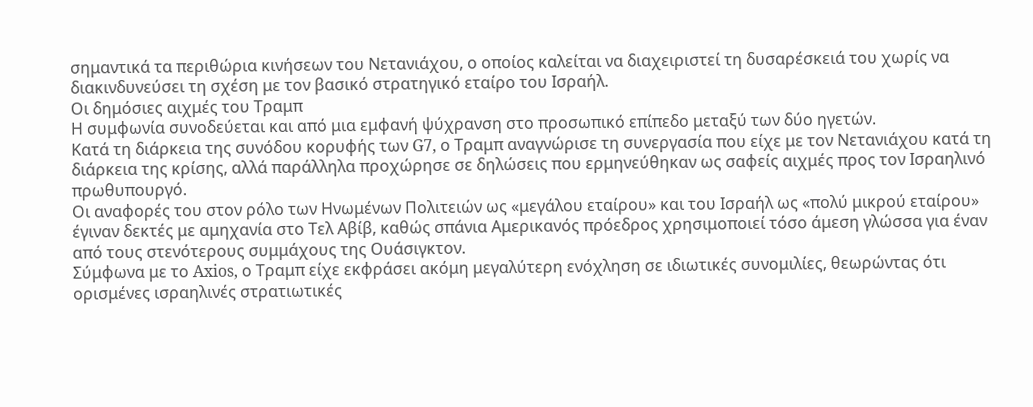σημαντικά τα περιθώρια κινήσεων του Νετανιάχου, ο οποίος καλείται να διαχειριστεί τη δυσαρέσκειά του χωρίς να διακινδυνεύσει τη σχέση με τον βασικό στρατηγικό εταίρο του Ισραήλ.
Οι δημόσιες αιχμές του Τραμπ
Η συμφωνία συνοδεύεται και από μια εμφανή ψύχρανση στο προσωπικό επίπεδο μεταξύ των δύο ηγετών.
Κατά τη διάρκεια της συνόδου κορυφής των G7, ο Τραμπ αναγνώρισε τη συνεργασία που είχε με τον Νετανιάχου κατά τη διάρκεια της κρίσης, αλλά παράλληλα προχώρησε σε δηλώσεις που ερμηνεύθηκαν ως σαφείς αιχμές προς τον Ισραηλινό πρωθυπουργό.
Οι αναφορές του στον ρόλο των Ηνωμένων Πολιτειών ως «μεγάλου εταίρου» και του Ισραήλ ως «πολύ μικρού εταίρου» έγιναν δεκτές με αμηχανία στο Τελ Αβίβ, καθώς σπάνια Αμερικανός πρόεδρος χρησιμοποιεί τόσο άμεση γλώσσα για έναν από τους στενότερους συμμάχους της Ουάσιγκτον.
Σύμφωνα με το Axios, ο Τραμπ είχε εκφράσει ακόμη μεγαλύτερη ενόχληση σε ιδιωτικές συνομιλίες, θεωρώντας ότι ορισμένες ισραηλινές στρατιωτικές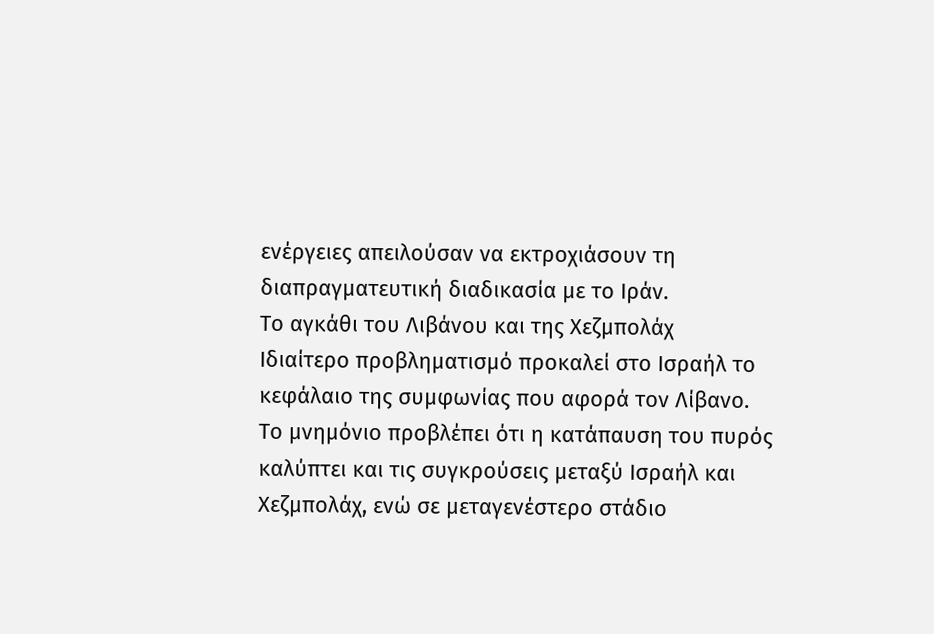ενέργειες απειλούσαν να εκτροχιάσουν τη διαπραγματευτική διαδικασία με το Ιράν.
Το αγκάθι του Λιβάνου και της Χεζμπολάχ
Ιδιαίτερο προβληματισμό προκαλεί στο Ισραήλ το κεφάλαιο της συμφωνίας που αφορά τον Λίβανο.
Το μνημόνιο προβλέπει ότι η κατάπαυση του πυρός καλύπτει και τις συγκρούσεις μεταξύ Ισραήλ και Χεζμπολάχ, ενώ σε μεταγενέστερο στάδιο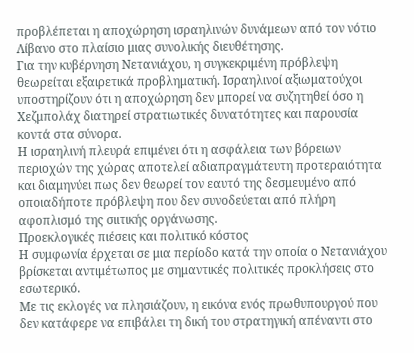προβλέπεται η αποχώρηση ισραηλινών δυνάμεων από τον νότιο Λίβανο στο πλαίσιο μιας συνολικής διευθέτησης.
Για την κυβέρνηση Νετανιάχου, η συγκεκριμένη πρόβλεψη θεωρείται εξαιρετικά προβληματική. Ισραηλινοί αξιωματούχοι υποστηρίζουν ότι η αποχώρηση δεν μπορεί να συζητηθεί όσο η Χεζμπολάχ διατηρεί στρατιωτικές δυνατότητες και παρουσία κοντά στα σύνορα.
Η ισραηλινή πλευρά επιμένει ότι η ασφάλεια των βόρειων περιοχών της χώρας αποτελεί αδιαπραγμάτευτη προτεραιότητα και διαμηνύει πως δεν θεωρεί τον εαυτό της δεσμευμένο από οποιαδήποτε πρόβλεψη που δεν συνοδεύεται από πλήρη αφοπλισμό της σιιτικής οργάνωσης.
Προεκλογικές πιέσεις και πολιτικό κόστος
Η συμφωνία έρχεται σε μια περίοδο κατά την οποία ο Νετανιάχου βρίσκεται αντιμέτωπος με σημαντικές πολιτικές προκλήσεις στο εσωτερικό.
Με τις εκλογές να πλησιάζουν, η εικόνα ενός πρωθυπουργού που δεν κατάφερε να επιβάλει τη δική του στρατηγική απέναντι στο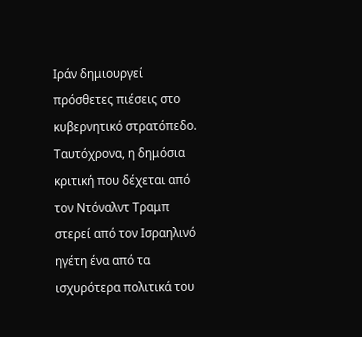Ιράν δημιουργεί πρόσθετες πιέσεις στο κυβερνητικό στρατόπεδο.
Ταυτόχρονα, η δημόσια κριτική που δέχεται από τον Ντόναλντ Τραμπ στερεί από τον Ισραηλινό ηγέτη ένα από τα ισχυρότερα πολιτικά του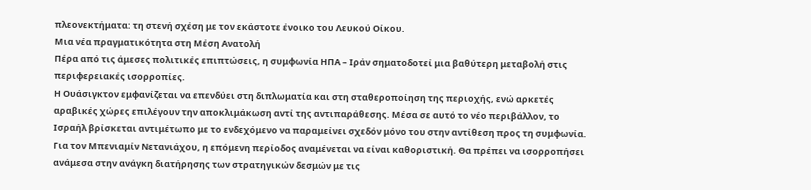πλεονεκτήματα: τη στενή σχέση με τον εκάστοτε ένοικο του Λευκού Οίκου.
Μια νέα πραγματικότητα στη Μέση Ανατολή
Πέρα από τις άμεσες πολιτικές επιπτώσεις, η συμφωνία ΗΠΑ – Ιράν σηματοδοτεί μια βαθύτερη μεταβολή στις περιφερειακές ισορροπίες.
Η Ουάσιγκτον εμφανίζεται να επενδύει στη διπλωματία και στη σταθεροποίηση της περιοχής, ενώ αρκετές αραβικές χώρες επιλέγουν την αποκλιμάκωση αντί της αντιπαράθεσης. Μέσα σε αυτό το νέο περιβάλλον, το Ισραήλ βρίσκεται αντιμέτωπο με το ενδεχόμενο να παραμείνει σχεδόν μόνο του στην αντίθεση προς τη συμφωνία.
Για τον Μπενιαμίν Νετανιάχου, η επόμενη περίοδος αναμένεται να είναι καθοριστική. Θα πρέπει να ισορροπήσει ανάμεσα στην ανάγκη διατήρησης των στρατηγικών δεσμών με τις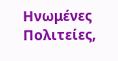Ηνωμένες Πολιτείες,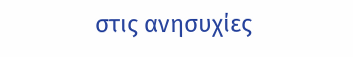στις ανησυχίες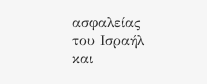ασφαλείας του Ισραήλ και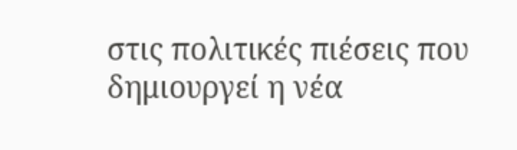στις πολιτικές πιέσεις που δημιουργεί η νέα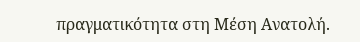πραγματικότητα στη Μέση Ανατολή.